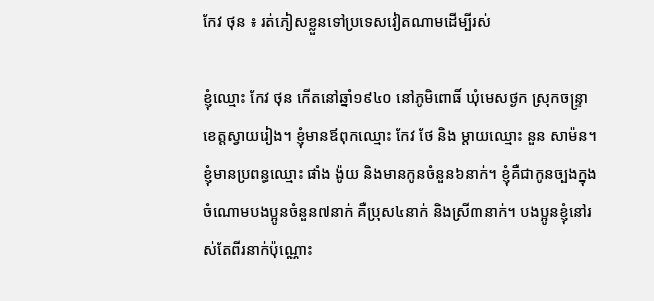កែវ ថុន ៖ រត់ភៀសខ្លួនទៅប្រទេសវៀតណាមដើម្បីរស់

ខ្ញុំឈ្មោះ កែវ ថុន កើតនៅឆ្នាំ១៩៤០ នៅភូមិពោធិ៍ ឃុំមេសថ្ងក ស្រុកចន្រ្ទា ខេត្តស្វាយរៀង។ ខ្ញុំមានឪពុកឈ្មោះ កែវ ថែ និង ម្តាយឈ្មោះ នួន សាម៉ន។ ខ្ញុំមានប្រពន្ធឈ្មោះ ផាំង ង៉ូយ និងមានកូនចំនួន៦នាក់។ ខ្ញុំគឺជាកូនច្បងក្នុងចំណោមបងប្អូនចំនួន៧នាក់ គឺប្រុស៤នាក់ និងស្រី៣នាក់។ បងប្អូនខ្ញុំនៅរស់តែពីរនាក់ប៉ុណ្ណោះ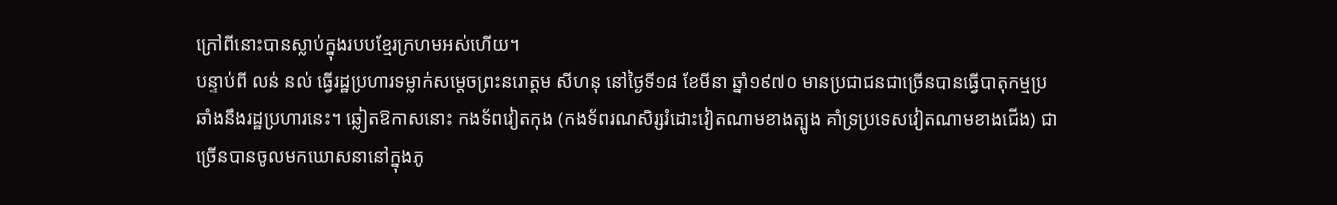ក្រៅពីនោះបានស្លាប់ក្នុងរបបខ្មែរក្រហមអស់ហើយ។
បន្ទាប់ពី លន់ នល់ ធ្វើរដ្ឋប្រហារទម្លាក់សម្តេចព្រះនរោត្តម សីហនុ នៅថ្ងៃទី១៨ ខែមីនា ឆ្នាំ១៩៧០ មានប្រជាជនជាច្រើនបានធ្វើបាតុកម្មប្រឆាំងនឹងរដ្ឋប្រហារនេះ។ ឆ្លៀតឱកាសនោះ កងទ័ពវៀតកុង (កងទ័ពរណសិរ្សរំដោះវៀតណាមខាងត្បូង គាំទ្រប្រទេសវៀតណាមខាងជើង) ជាច្រើនបានចូលមកឃោសនានៅក្នុងភូ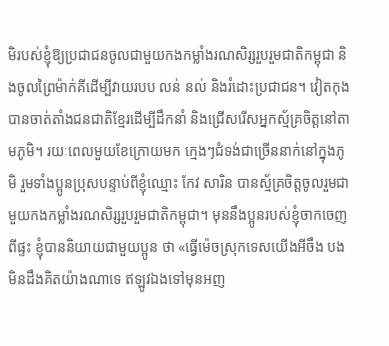មិរបស់ខ្ញុំឱ្យប្រជាជនចូលជាមួយកងកម្លាំងរណសិរ្សរួបរួមជាតិកម្ពុជា និងចូលព្រៃម៉ាក់គីដើម្បីវាយរបប លន់ នល់ និងរំដោះប្រជាជន។ វៀតកុងបានចាត់តាំងជនជាតិខ្មែរដើម្បីដឹកនាំ និងជ្រើសរើសអ្នកស្ម័គ្រចិត្តនៅតាមភូមិ។ រយៈពេលមួយខែក្រោយមក ក្មេងៗជំទង់ជាច្រើននាក់នៅក្នុងភូមិ រួមទាំងប្អូនប្រុសបន្ទាប់ពីខ្ញុំឈ្មោះ កែវ សារិន បានស្ម័គ្រចិត្តចូលរួមជាមួយកងកម្លាំងរណសិរ្សរួបរួមជាតិកម្ពុជា។ មុននឹងប្អូនរបស់ខ្ញុំចាកចេញពីផ្ទះ ខ្ញុំបាននិយាយជាមួយប្អូន ថា «ធ្វើម៉េចស្រុកទេសយើងអីចឹង បងមិនដឹងគិតយ៉ាងណាទេ ឥឡូវឯងទៅមុនអញ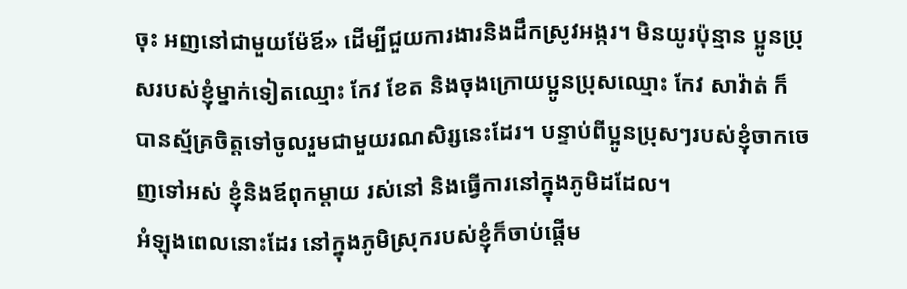ចុះ អញនៅជាមួយម៉ែឪ» ដើម្បីជួយការងារនិងដឹកស្រូវអង្ករ។ មិនយូរប៉ុន្មាន ប្អូនប្រុសរបស់ខ្ញុំម្នាក់ទៀតឈ្មោះ កែវ ខែត និងចុងក្រោយប្អូនប្រុសឈ្មោះ កែវ សាវ៉ាត់ ក៏បានស្ម័គ្រចិត្តទៅចូលរួមជាមួយរណសិរ្សនេះដែរ។ បន្ទាប់ពីប្អូនប្រុសៗរបស់ខ្ញុំចាកចេញទៅអស់ ខ្ញុំនិងឪពុកម្តាយ រស់នៅ និងធ្វើការនៅក្នុងភូមិដដែល។
អំឡុងពេលនោះដែរ នៅក្នុងភូមិស្រុករបស់ខ្ញុំក៏ចាប់ផ្តើម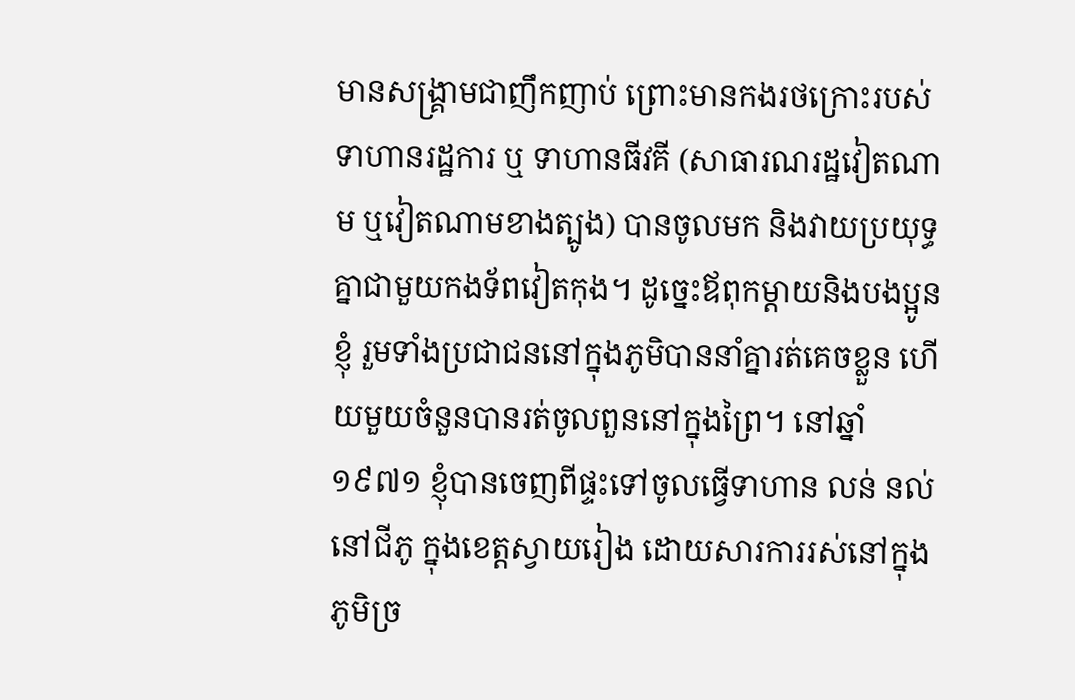មានសង្រ្គាមជាញឹកញាប់ ព្រោះមានកងរថក្រោះរបស់ទាហានរដ្ឋការ ឬ ទាហានធីវគី (សាធារណរដ្ឋវៀតណាម ឬវៀតណាមខាងត្បូង) បានចូលមក និងវាយប្រយុទ្ធគ្នាជាមួយកងទ័ពវៀតកុង។ ដូច្នេះឪពុកម្តាយនិងបងប្អូនខ្ញុំ រួមទាំងប្រជាជននៅក្នុងភូមិបាននាំគ្នារត់គេចខ្លួន ហើយមួយចំនួនបានរត់ចូលពួននៅក្នុងព្រៃ។ នៅឆ្នាំ១៩៧១ ខ្ញុំបានចេញពីផ្ទះទៅចូលធ្វើទាហាន លន់ នល់ នៅជីភូ ក្នុងខេត្តស្វាយរៀង ដោយសារការរស់នៅក្នុងភូមិច្រ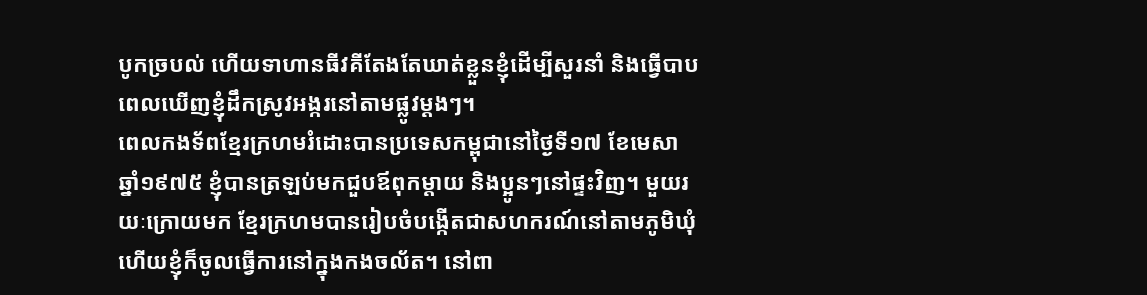បូកច្របល់ ហើយទាហានធីវគីតែងតែឃាត់ខ្លួនខ្ញុំដើម្បីសួរនាំ និងធ្វើបាបពេលឃើញខ្ញុំដឹកស្រូវអង្ករនៅតាមផ្លូវម្តងៗ។
ពេលកងទ័ពខ្មែរក្រហមរំដោះបានប្រទេសកម្ពុជានៅថ្ងៃទី១៧ ខែមេសា ឆ្នាំ១៩៧៥ ខ្ញុំបានត្រឡប់មកជួបឪពុកម្តាយ និងប្អូនៗនៅផ្ទះវិញ។ មួយរយៈក្រោយមក ខ្មែរក្រហមបានរៀបចំបង្កើតជាសហករណ៍នៅតាមភូមិឃុំ ហើយខ្ញុំក៏ចូលធ្វើការនៅក្នុងកងចល័ត។ នៅពា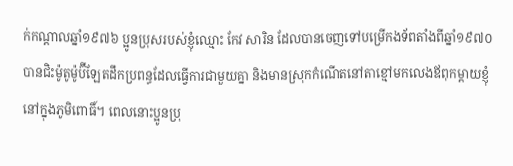ក់កណ្តាលឆ្នាំ១៩៧៦ ប្អូនប្រុសរបស់ខ្ញុំឈ្មោះ កែវ សារិន ដែលបានចេញទៅបម្រើកងទ័ពតាំងពីឆ្នាំ១៩៧០ បានជិះម៉ូតូម៉ូប៊ីឡែតដឹកប្រពន្ធដែលធ្វើការជាមួយគ្នា និងមានស្រុកកំណើតនៅតាខ្មៅមកលេងឪពុកម្តាយខ្ញុំនៅក្នុងភូមិពោធិ៍។ ពេលនោះប្អូនប្រុ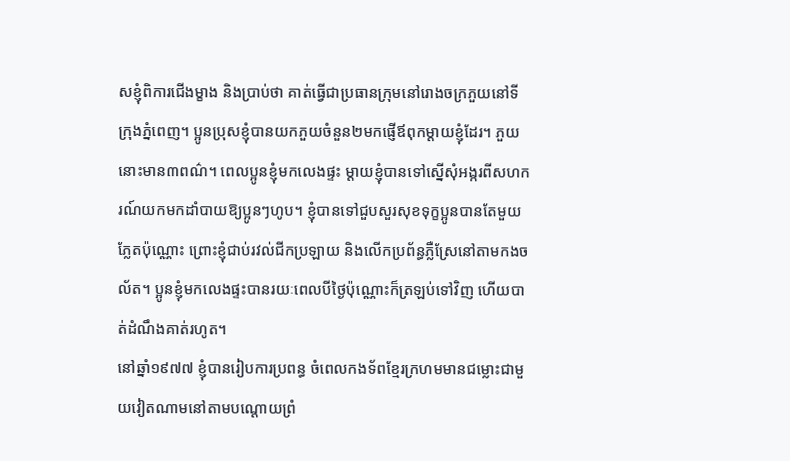សខ្ញុំពិការជើងម្ខាង និងប្រាប់ថា គាត់ធ្វើជាប្រធានក្រុមនៅរោងចក្រភួយនៅទីក្រុងភ្នំពេញ។ ប្អូនប្រុសខ្ញុំបានយកភួយចំនួន២មកផ្ញើឪពុកម្តាយខ្ញុំដែរ។ ភួយនោះមាន៣ពណ៌។ ពេលប្អូនខ្ញុំមកលេងផ្ទះ ម្តាយខ្ញុំបានទៅស្នើសុំអង្ករពីសហករណ៍យកមកដាំបាយឱ្យប្អូនៗហូប។ ខ្ញុំបានទៅជួបសួរសុខទុក្ខប្អូនបានតែមួយភ្លែតប៉ុណ្ណោះ ព្រោះខ្ញុំជាប់រវល់ជីកប្រឡាយ និងលើកប្រព័ន្ធភ្លឺស្រែនៅតាមកងចល័ត។ ប្អូនខ្ញុំមកលេងផ្ទះបានរយៈពេលបីថ្ងៃប៉ុណ្ណោះក៏ត្រឡប់ទៅវិញ ហើយបាត់ដំណឹងគាត់រហូត។
នៅឆ្នាំ១៩៧៧ ខ្ញុំបានរៀបការប្រពន្ធ ចំពេលកងទ័ពខ្មែរក្រហមមានជម្លោះជាមួយវៀតណាមនៅតាមបណ្តោយព្រំ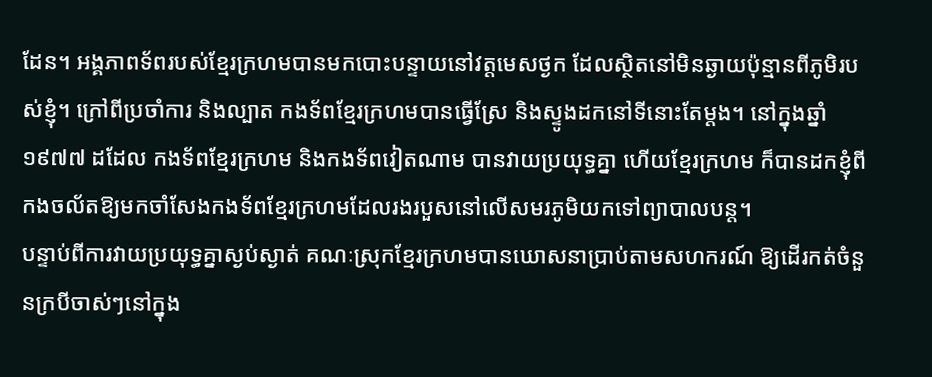ដែន។ អង្គភាពទ័ពរបស់ខ្មែរក្រហមបានមកបោះបន្ទាយនៅវត្តមេសថ្ងក ដែលស្ថិតនៅមិនឆ្ងាយប៉ុន្មានពីភូមិរបស់ខ្ញុំ។ ក្រៅពីប្រចាំការ និងល្បាត កងទ័ពខ្មែរក្រហមបានធ្វើស្រែ និងស្ទូងដកនៅទីនោះតែម្តង។ នៅក្នុងឆ្នាំ១៩៧៧ ដដែល កងទ័ពខ្មែរក្រហម និងកងទ័ពវៀតណាម បានវាយប្រយុទ្ធគ្នា ហើយខ្មែរក្រហម ក៏បានដកខ្ញុំពីកងចល័តឱ្យមកចាំសែងកងទ័ពខ្មែរក្រហមដែលរងរបួសនៅលើសមរភូមិយកទៅព្យាបាលបន្ត។
បន្ទាប់ពីការវាយប្រយុទ្ធគ្នាស្ងប់ស្ងាត់ គណៈស្រុកខ្មែរក្រហមបានឃោសនាប្រាប់តាមសហករណ៍ ឱ្យដើរកត់ចំនួនក្របីចាស់ៗនៅក្នុង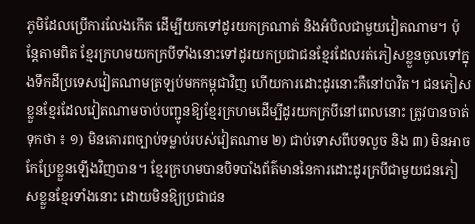ភូមិដែលប្រើការលែងកើត ដើម្បីយកទៅដូរយកក្រណាត់ និងអំបិលជាមួយវៀតណាម។ ប៉ុន្តែតាមពិត ខ្មែរក្រហមយកក្របីទាំងនោះទៅដូរយកប្រជាជនខ្មែរដែលរត់ភៀសខ្លួនចូលទៅក្នុងទឹកដីប្រទេសវៀតណាមត្រឡប់មកកម្ពុជាវិញ ហើយការដោះដូរនោះគឺនៅបាវិត។ ជនភៀសខ្លួនខ្មែរដែលវៀតណាមចាប់បញ្ជូនឱ្យខ្មែរក្រហមដើម្បីដូរយកក្របីនៅពេលនោះ ត្រូវបានចាត់ទុកថា ៖ ១) មិនគោរពច្បាប់ទម្លាប់របស់វៀតណាម ២) ជាប់ទោសពីបទលួច និង ៣) មិនអាចកែប្រែខ្លួនឡើងវិញបាន។ ខ្មែរក្រហមបានបិទបាំងព័ត៌មាននៃការដោះដូរក្របីជាមួយជនភៀសខ្លួនខ្មែរទាំងនោះ ដោយមិនឱ្យប្រជាជន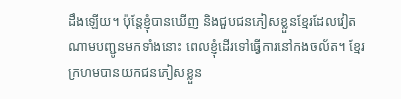ដឹងឡើយ។ ប៉ុន្តែខ្ញុំបានឃើញ និងជួបជនភៀសខ្លួនខ្មែរដែលវៀតណាមបញ្ជូនមកទាំងនោះ ពេលខ្ញុំដើរទៅធ្វើការនៅកងចល័ត។ ខ្មែរក្រហមបានយកជនភៀសខ្លួន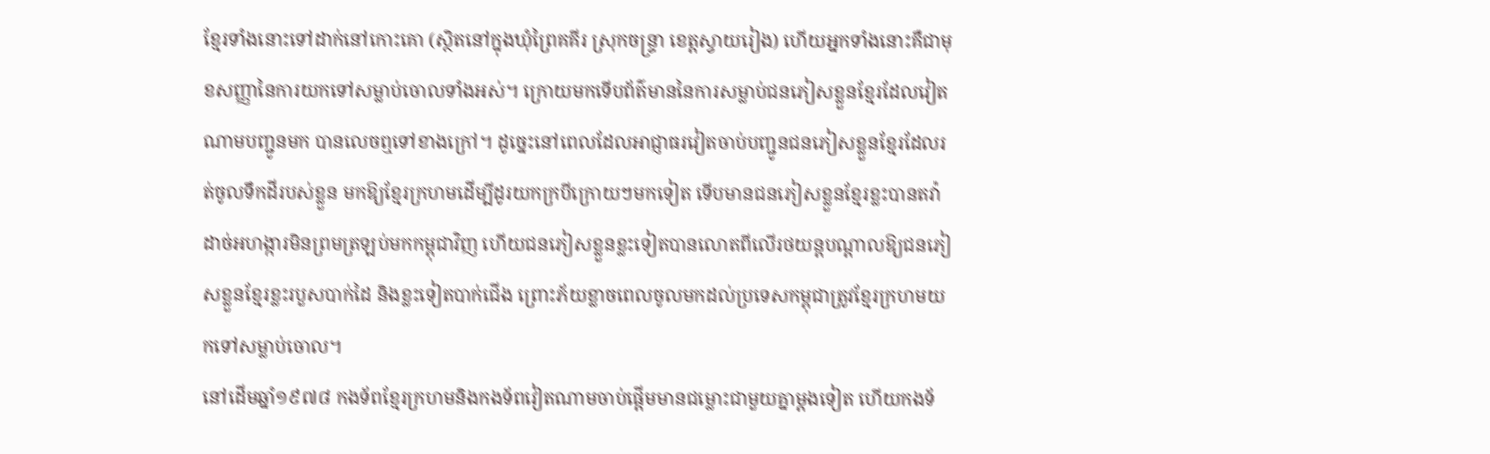ខ្មែរទាំងនោះទៅដាក់នៅកោះគោ (ស្ថិតនៅក្នុងឃុំព្រៃគគីរ ស្រុកចន្រ្ទា ខេត្តស្វាយរៀង) ហើយអ្នកទាំងនោះគឺជាមុខសញ្ញានៃការយកទៅសម្លាប់ចោលទាំងអស់។ ក្រោយមកទើបព័ត៌មាននៃការសម្លាប់ជនភៀសខ្លួនខ្មែរដែលវៀតណាមបញ្ជូនមក បានលេចឮទៅខាងក្រៅ។ ដូច្នេះនៅពេលដែលអាជ្ញាធរវៀតចាប់បញ្ជូនជនភៀសខ្លួនខ្មែរដែលរត់ចូលទឹកដីរបស់ខ្លួន មកឱ្យខ្មែរក្រហមដើម្បីដូរយកក្របីក្រោយៗមកទៀត ទើបមានជនភៀសខ្លួនខ្មែរខ្លះបានតវ៉ាដាច់អហង្ការមិនព្រមត្រឡប់មកកម្ពុជាវិញ ហើយជនភៀសខ្លួនខ្លះទៀតបានលោតពីលើរថយន្តបណ្តាលឱ្យជនភៀសខ្លួនខ្មែរខ្លះរបួសបាក់ដៃ និងខ្លះទៀតបាក់ជើង ព្រោះភ័យខ្លាចពេលចូលមកដល់ប្រទេសកម្ពុជាត្រូវខ្មែរក្រហមយកទៅសម្លាប់ចោល។
នៅដើមឆ្នាំ១៩៧៨ កងទ័ពខ្មែរក្រហមនិងកងទ័ពវៀតណាមចាប់ផ្តើមមានជម្លោះជាមួយគ្នាម្តងទៀត ហើយកងទ័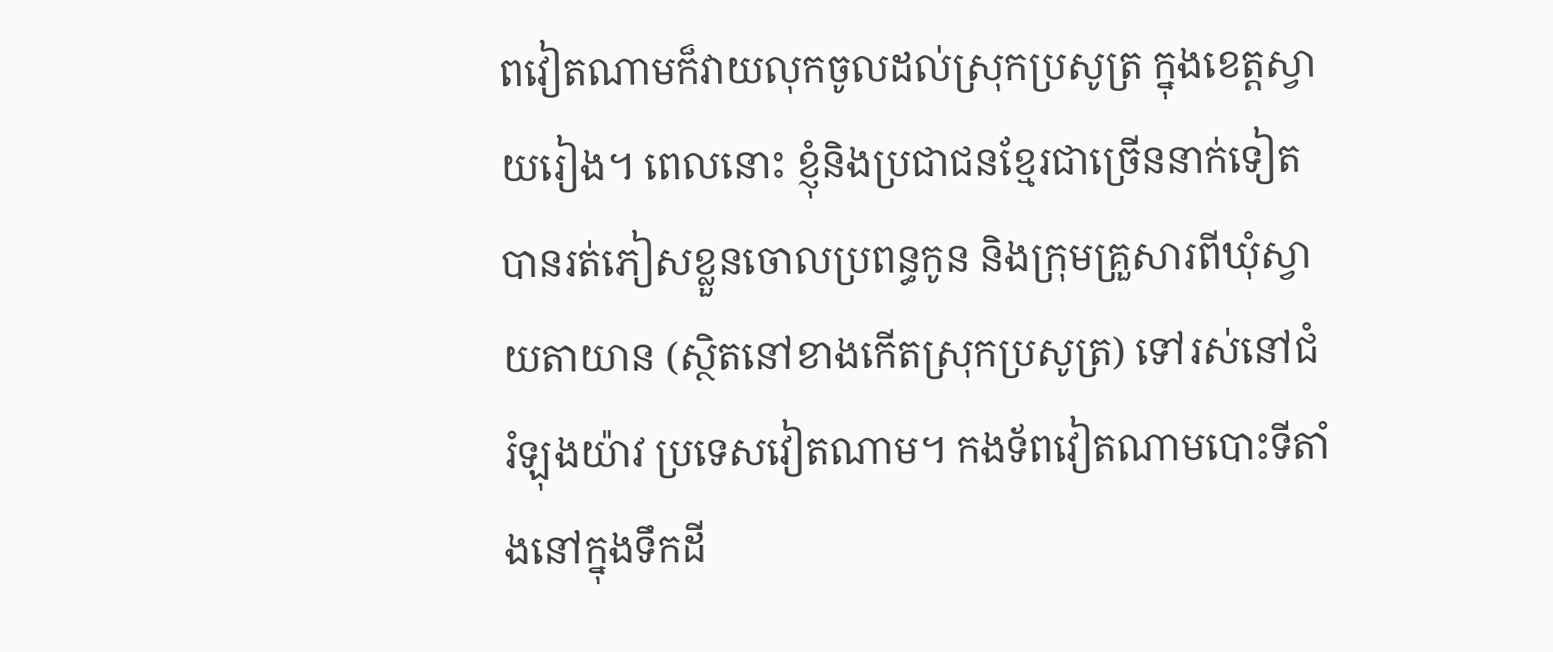ពវៀតណាមក៏វាយលុកចូលដល់ស្រុកប្រសូត្រ ក្នុងខេត្តស្វាយរៀង។ ពេលនោះ ខ្ញុំនិងប្រជាជនខ្មែរជាច្រើននាក់ទៀតបានរត់ភៀសខ្លួនចោលប្រពន្ធកូន និងក្រុមគ្រួសារពីឃុំស្វាយតាយាន (ស្ថិតនៅខាងកើតស្រុកប្រសូត្រ) ទៅរស់នៅជំរំឡុងយ៉ាវ ប្រទេសវៀតណាម។ កងទ័ពវៀតណាមបោះទីតាំងនៅក្នុងទឹកដី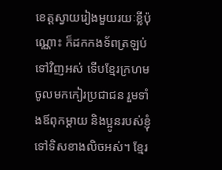ខេត្តស្វាយរៀងមួយរយៈខ្លីប៉ុណ្ណោះ ក៏ដកកងទ័ពត្រឡប់ទៅវិញអស់ ទើបខ្មែរក្រហមចូលមកកៀរប្រជាជន រួមទាំងឪពុកម្តាយ និងប្អូនរបស់ខ្ញុំទៅទិសខាងលិចអស់។ ខ្មែរ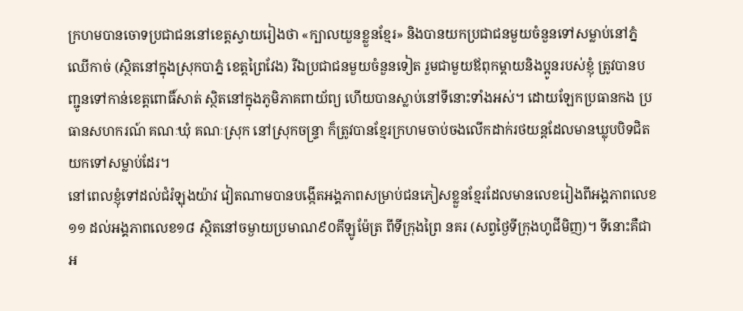ក្រហមបានចោទប្រជាជននៅខេត្តស្វាយរៀងថា «ក្បាលយួនខ្លួនខ្មែរ» និងបានយកប្រជាជនមួយចំនួនទៅសម្លាប់នៅភ្នំឈើកាច់ (ស្ថិតនៅក្នុងស្រុកបាភ្នំ ខេត្តព្រៃវែង) រីឯប្រជាជនមួយចំនួនទៀត រួមជាមួយឪពុកម្តាយនិងប្អូនរបស់ខ្ញុំ ត្រូវបានបញ្ជូនទៅកាន់ខេត្តពោធិ៍សាត់ ស្ថិតនៅក្នុងភូមិភាគពាយ័ព្យ ហើយបានស្លាប់នៅទីនោះទាំងអស់។ ដោយឡែកប្រធានកង ប្រធានសហករណ៍ គណៈឃុំ គណៈស្រុក នៅស្រុកចន្រ្ទា ក៏ត្រូវបានខ្មែរក្រហមចាប់ចងលើកដាក់រថយន្តដែលមានឃ្លុបបិទជិត យកទៅសម្លាប់ដែរ។
នៅពេលខ្ញុំទៅដល់ជំរំឡុងយ៉ាវ វៀតណាមបានបង្កើតអង្គភាពសម្រាប់ជនភៀសខ្លួនខ្មែរដែលមានលេខរៀងពីអង្គភាពលេខ១១ ដល់អង្គភាពលេខ១៨ ស្ថិតនៅចម្ងាយប្រមាណ៩០គីឡូម៉ែត្រ ពីទីក្រុងព្រៃ នគរ (សព្វថ្ងៃទីក្រុងហូជីមិញ)។ ទីនោះគឺជាអ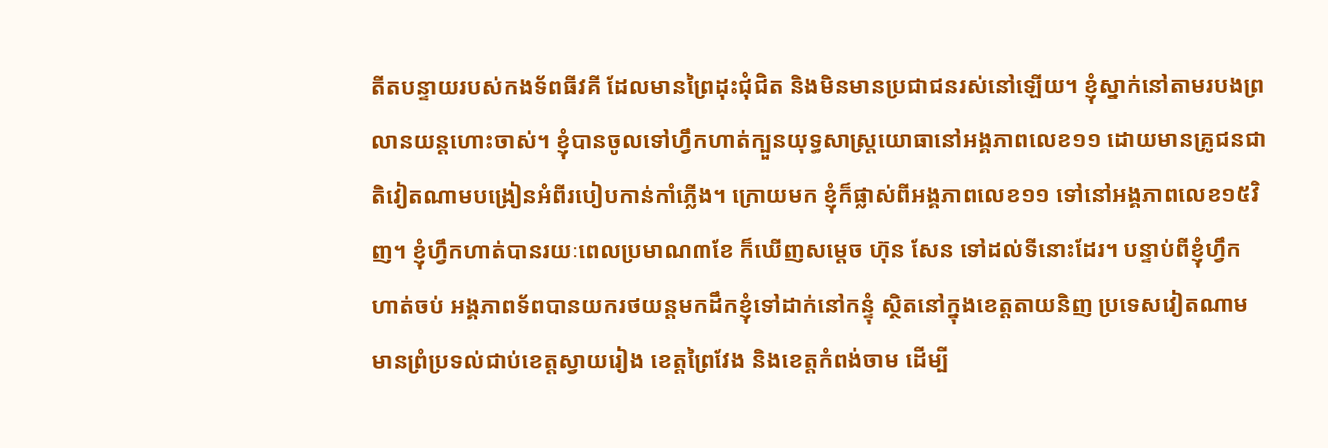តីតបន្ទាយរបស់កងទ័ពធីវគី ដែលមានព្រៃដុះជុំជិត និងមិនមានប្រជាជនរស់នៅឡើយ។ ខ្ញុំស្នាក់នៅតាមរបងព្រលានយន្តហោះចាស់។ ខ្ញុំបានចូលទៅហ្វឹកហាត់ក្បួនយុទ្ធសាស្រ្តយោធានៅអង្គភាពលេខ១១ ដោយមានគ្រូជនជាតិវៀតណាមបង្រៀនអំពីរបៀបកាន់កាំភ្លើង។ ក្រោយមក ខ្ញុំក៏ផ្លាស់ពីអង្គភាពលេខ១១ ទៅនៅអង្គភាពលេខ១៥វិញ។ ខ្ញុំហ្វឹកហាត់បានរយៈពេលប្រមាណ៣ខែ ក៏ឃើញសម្តេច ហ៊ុន សែន ទៅដល់ទីនោះដែរ។ បន្ទាប់ពីខ្ញុំហ្វឹកហាត់ចប់ អង្គភាពទ័ពបានយករថយន្តមកដឹកខ្ញុំទៅដាក់នៅកន្ទុំ ស្ថិតនៅក្នុងខេត្តតាយនិញ ប្រទេសវៀតណាម មានព្រំប្រទល់ជាប់ខេត្តស្វាយរៀង ខេត្តព្រៃវែង និងខេត្តកំពង់ចាម ដើម្បី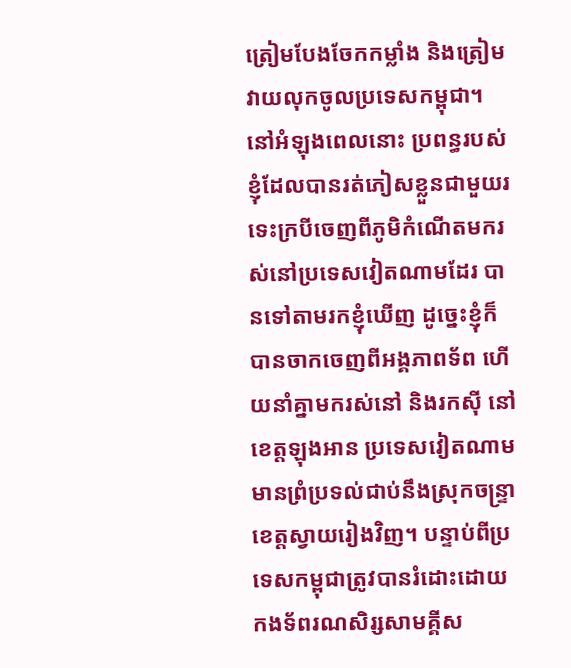ត្រៀមបែងចែកកម្លាំង និងត្រៀមវាយលុកចូលប្រទេសកម្ពុជា។ នៅអំឡុងពេលនោះ ប្រពន្ធរបស់ខ្ញុំដែលបានរត់ភៀសខ្លួនជាមួយរទេះក្របីចេញពីភូមិកំណើតមករស់នៅប្រទេសវៀតណាមដែរ បានទៅតាមរកខ្ញុំឃើញ ដូច្នេះខ្ញុំក៏បានចាកចេញពីអង្គភាពទ័ព ហើយនាំគ្នាមករស់នៅ និងរកស៊ី នៅខេត្តឡុងអាន ប្រទេសវៀតណាម មានព្រំប្រទល់ជាប់នឹងស្រុកចន្រ្ទា ខេត្តស្វាយរៀងវិញ។ បន្ទាប់ពីប្រទេសកម្ពុជាត្រូវបានរំដោះដោយកងទ័ពរណសិរ្សសាមគ្គីស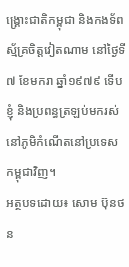ង្រ្គោះជាតិកម្ពុជា និងកងទ័ពស្ម័គ្រចិត្តវៀតណាម នៅថ្ងៃទី៧ ខែមករា ឆ្នាំ១៩៧៩ ទើបខ្ញុំ និងប្រពន្ធត្រឡប់មករស់នៅភូមិកំណើតនៅប្រទេសកម្ពុជាវិញ។
អត្ថបទដោយ៖ សោម ប៊ុនថន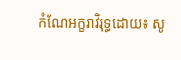កំណែអក្ខរាវិរុទ្ធដោយ៖ សូ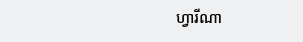ហ្វារីណា